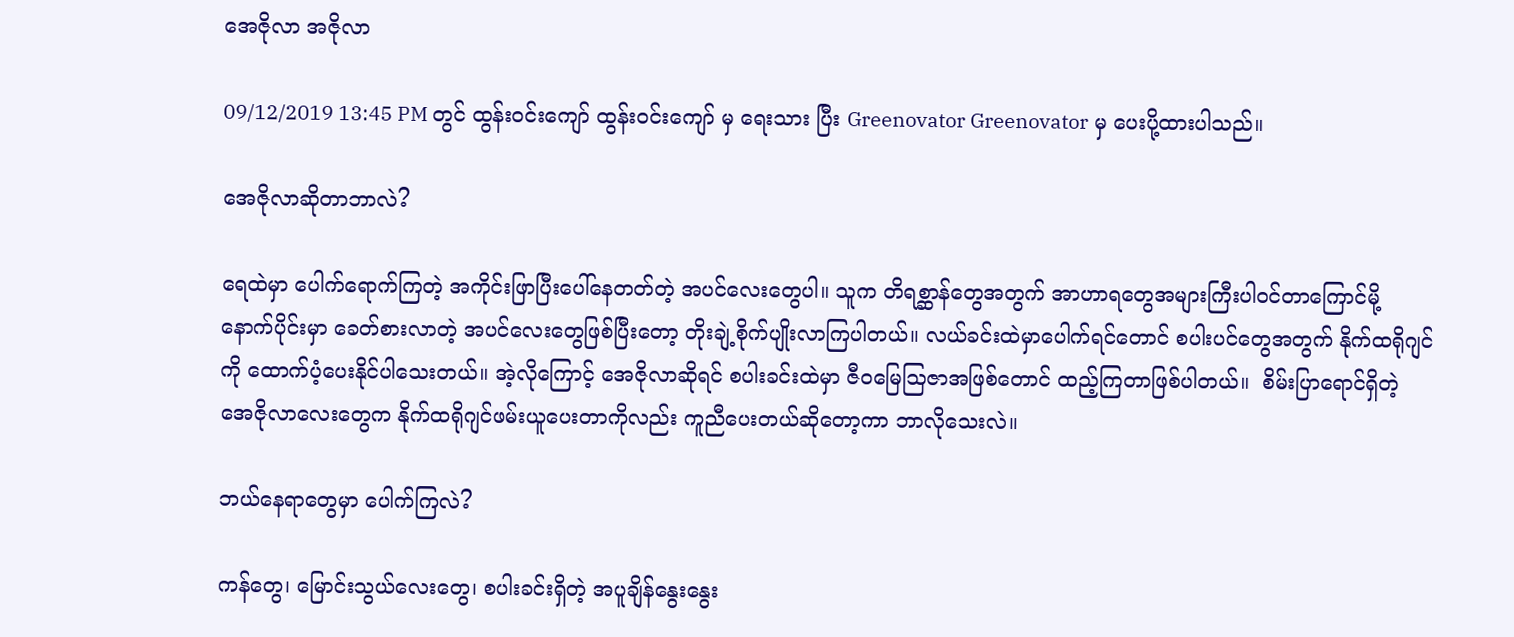အေဇိုလာ အဇိုလာ

09/12/2019 13:45 PM တွင် ထွန်းဝင်းကျော် ထွန်းဝင်းကျော် မှ ရေးသား ပြီး Greenovator Greenovator မှ ပေးပို့ထားပါသည်။

အေဇိုလာဆိုတာဘာလဲ?

ရေထဲမှာ ပေါက်ရောက်ကြတဲ့ အကိုင်းဖြာပြီးပေါ်နေတတ်တဲ့ အပင်လေးတွေပါ။ သူက တိရစ္ဆာန်တွေအတွက် အာဟာရတွေအများကြီးပါဝင်တာကြောင်မို့ နောက်ပိုင်းမှာ ခေတ်စားလာတဲ့ အပင်လေးတွေဖြစ်ပြီးတော့ တိုးချဲ့စိုက်ပျိုးလာကြပါတယ်။ လယ်ခင်းထဲမှာပေါက်ရင်တောင် စပါးပင်တွေအတွက် နိုက်ထရိုဂျင်ကို ထောက်ပံ့ပေးနိုင်ပါသေးတယ်။ အဲ့လိုကြောင့် အေဇိုလာဆိုရင် စပါးခင်းထဲမှာ ဇီဝမြေသြဇာအဖြစ်တောင် ထည့်ကြတာဖြစ်ပါတယ်။  စိမ်းပြာရောင်ရှိတဲ့  အေဇိုလာလေးတွေက နိုက်ထရိုဂျင်ဖမ်းယူပေးတာကိုလည်း ကူညီပေးတယ်ဆိုတော့ကာ ဘာလိုသေးလဲ။

ဘယ်နေရာတွေမှာ ပေါက်ကြလဲ?

ကန်တွေ၊ မြောင်းသွယ်လေးတွေ၊ စပါးခင်းရှိတဲ့ အပူချိန်နွေးနွေး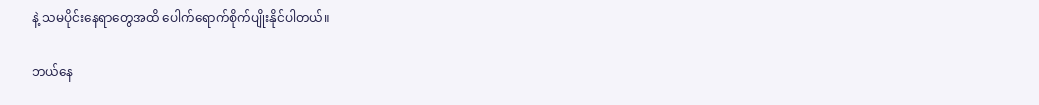နဲ့ သမပိုင်းနေရာတွေအထိ ပေါက်ရောက်စိုက်ပျိုးနိုင်ပါတယ်။

ဘယ်နေ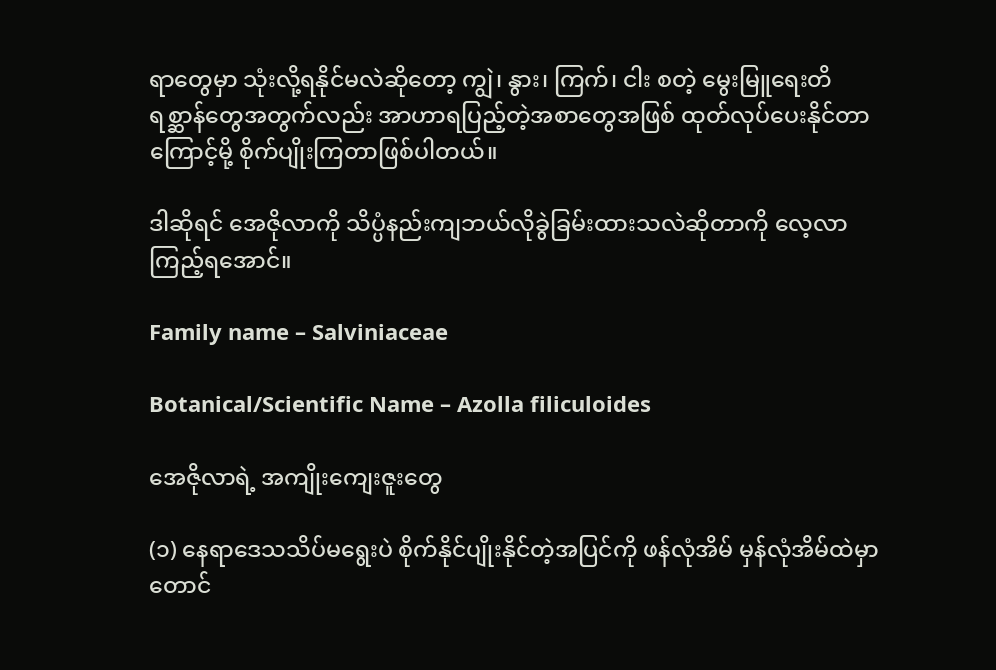ရာတွေမှာ သုံးလို့ရနိုင်မလဲဆိုတော့ ကျွဲ၊ နွား၊ ကြက်၊ ငါး စတဲ့ မွေးမြူရေးတိရစ္ဆာန်တွေအတွက်လည်း အာဟာရပြည့်တဲ့အစာတွေအဖြစ် ထုတ်လုပ်ပေးနိုင်တာကြောင့်မို့ စိုက်ပျိုးကြတာဖြစ်ပါတယ်။

ဒါဆိုရင် အေဇိုလာကို သိပ္ပံနည်းကျဘယ်လိုခွဲခြမ်းထားသလဲဆိုတာကို လေ့လာကြည့်ရအောင်။

Family name – Salviniaceae

Botanical/Scientific Name – Azolla filiculoides

အေဇိုလာရဲ့ အကျိုးကျေးဇူးတွေ

(၁) နေရာဒေသသိပ်မရွေးပဲ စိုက်နိုင်ပျိုးနိုင်တဲ့အပြင်ကို ဖန်လုံအိမ် မှန်လုံအိမ်ထဲမှာတောင်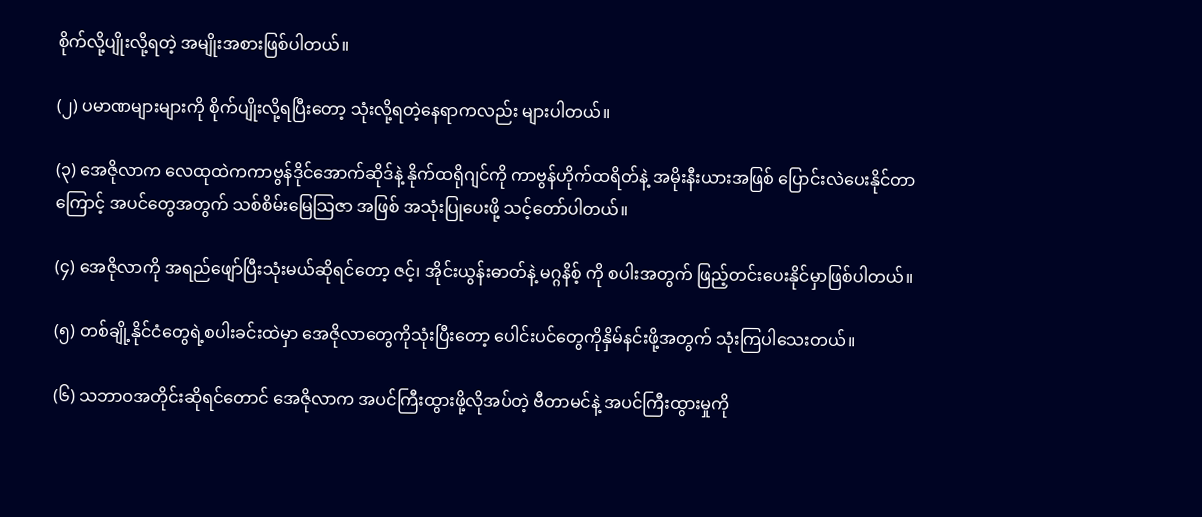စိုက်လို့ပျိုးလို့ရတဲ့ အမျိုးအစားဖြစ်ပါတယ်။

(၂) ပမာဏများများကို စိုက်ပျိုးလို့ရပြီးတော့ သုံးလို့ရတဲ့နေရာကလည်း များပါတယ်။

(၃) အေဇိုလာက လေထုထဲကကာဗွန်ဒိုင်အောက်ဆိုဒ်နဲ့ နိုက်ထရိုဂျင်ကို ကာဗွန်ဟိုက်ထရိတ်နဲ့ အမိုးနီးယားအဖြစ် ပြောင်းလဲပေးနိုင်တာကြောင့် အပင်တွေအတွက် သစ်စိမ်းမြေသြဇာ အဖြစ် အသုံးပြုပေးဖို့ သင့်တော်ပါတယ်။

(၄) အေဇိုလာကို အရည်ဖျော်ပြီးသုံးမယ်ဆိုရင်တော့ ဇင့်၊ အိုင်းယွန်းဓာတ်နဲ့ မဂ္ဂနိစ့် ကို စပါးအတွက် ဖြည့်တင်းပေးနိုင်မှာဖြစ်ပါတယ်။

(၅) တစ်ချို့နိုင်ငံတွေရဲ့စပါးခင်းထဲမှာ အေဇိုလာတွေကိုသုံးပြီးတော့ ပေါင်းပင်တွေကိုနှိမ်နင်းဖို့အတွက် သုံးကြပါသေးတယ်။

(၆) သဘာဝအတိုင်းဆိုရင်တောင် အေဇိုလာက အပင်ကြီးထွားဖို့လိုအပ်တဲ့ ဗီတာမင်နဲ့ အပင်ကြီးထွားမှုကို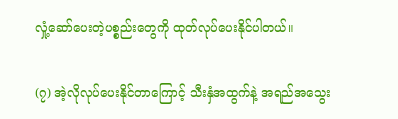လှုံ့ဆော်ပေးတဲ့ပစ္စည်းတွေကို ထုတ်လုပ်ပေးနိုင်ပါတယ်။

(၇) အဲ့လိုလုပ်ပေးနိုင်တာကြောင့် သီးနှံအထွက်နဲ့ အရည်အသွေး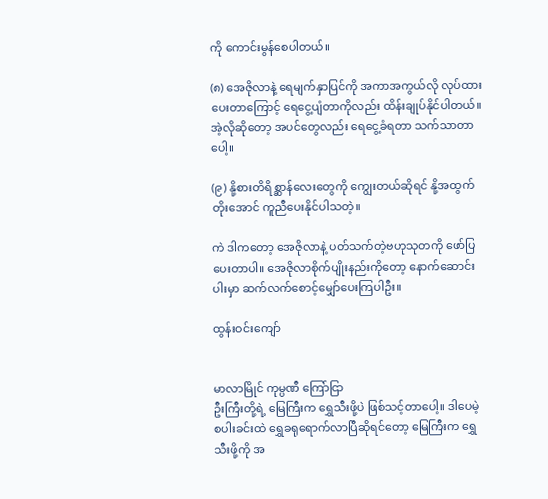ကို ကောင်းမွန်စေပါတယ်။

(၈) အေဇိုလာနဲ့ ရေမျက်နှာပြင်ကို အကာအကွယ်လို လုပ်ထားပေးတာကြောင့် ရေငွေ့ပျံတာကိုလည်း ထိန်းချုပ်နိုင်ပါတယ်။ အဲ့လိုဆိုတော့ အပင်တွေလည်း ရေငွေ့ခံရတာ သက်သာတာပေါ့။

(၉) နို့စားတိရိစ္ဆာန်လေးတွေကို ကျွေးတယ်ဆိုရင် နို့အထွက်တိုးအောင် ကူညီပေးနိုင်ပါသတဲ့။

ကဲ ဒါကတော့ အေဇိုလာနဲ့ ပတ်သက်တဲ့ဗဟုသုတကို ဖော်ပြပေးတာပါ။ အေဇိုလာစိုက်ပျိုးနည်းကိုတော့ နောက်ဆောင်းပါးမှာ ဆက်လက်စောင့်မျှော်ပေးကြပါဦး။

ထွန်းဝင်းကျော်


မာလာမြိုင် ကုမ္ပဏီ ကြော်ငြာ
ဦးကြီးတို့ရဲ့ မြေကြီးက ရွှေသီးဖို့ပဲ ဖြစ်သင့်တာပေါ့။ ဒါပေမဲ့ စပါးခင်းထဲ ရွှေခရုရောက်လာပြီဆိုရင်တော့ မြေကြီးက ရွှေသီးဖို့ကို အ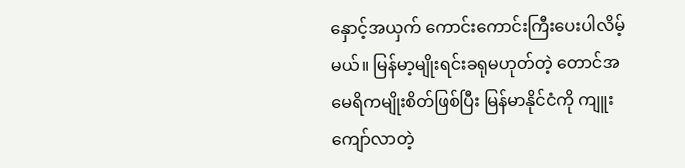နှောင့်အယှက် ကောင်းကောင်းကြီးပေးပါလိမ့်မယ်။ မြန်မာ့မျိုးရင်းခရုမဟုတ်တဲ့ တောင်အမေရိကမျိုးစိတ်ဖြစ်ပြီး မြန်မာနိုင်ငံကို ကျူးကျော်လာတဲ့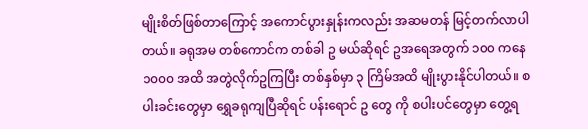မျိုးစိတ်ဖြစ်တာကြောင့် အကောင်ပွားနှုန်းကလည်း အဆမတန် မြင့်တက်လာပါတယ်။ ခရုအမ တစ်ကောင်က တစ်ခါ ဥ မယ်ဆိုရင် ဥအရေအတွက် ၁၀၀ ကနေ ၁၀၀၀ အထိ အတွဲလိုက်ဥကြပြီး တစ်နှစ်မှာ ၃ ကြိမ်အထိ မျိုးပွားနိုင်ပါတယ်။ စပါးခင်းတွေမှာ ရွှေခရုကျပြီဆိုရင် ပန်းရောင် ဥ တွေ ကို စပါးပင်တွေမှာ တွေ့ရ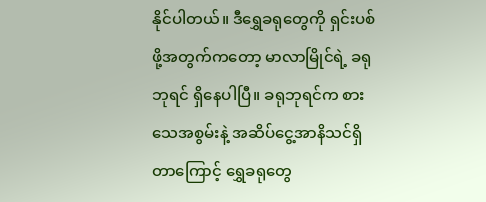နိုင်ပါတယ်။ ဒီရွှေခရုတွေကို ရှင်းပစ်ဖို့အတွက်ကတော့ မာလာမြိုင်ရဲ့ ခရုဘုရင် ရှိနေပါပြီ။ ခရုဘုရင်က စားသေအစွမ်းနဲ့ အဆိပ်ငွေ့အာနိသင်ရှိတာကြောင့် ရွှေခရုတွေ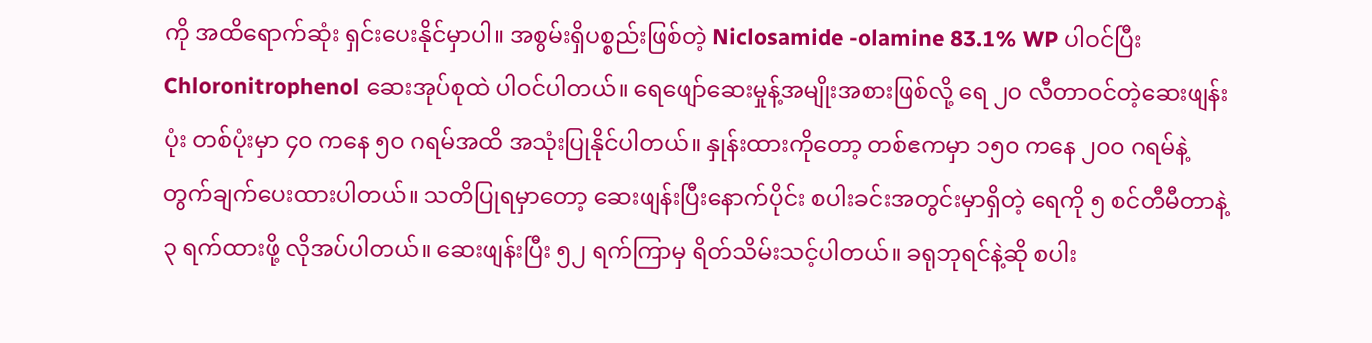ကို အထိရောက်ဆုံး ရှင်းပေးနိုင်မှာပါ။ အစွမ်းရှိပစ္စည်းဖြစ်တဲ့ Niclosamide -olamine 83.1% WP ပါဝင်ပြီး Chloronitrophenol ဆေးအုပ်စုထဲ ပါဝင်ပါတယ်။ ရေဖျော်ဆေးမှုန့်အမျိုးအစားဖြစ်လို့ ရေ ၂၀ လီတာဝင်တဲ့ဆေးဖျန်းပုံး တစ်ပုံးမှာ ၄၀ ကနေ ၅၀ ဂရမ်အထိ အသုံးပြုနိုင်ပါတယ်။ နှုန်းထားကိုတော့ တစ်ဧကမှာ ၁၅၀ ကနေ ၂၀၀ ဂရမ်နဲ့ တွက်ချက်ပေးထားပါတယ်။ သတိပြုရမှာတော့ ဆေးဖျန်းပြီးနောက်ပိုင်း စပါးခင်းအတွင်းမှာရှိတဲ့ ရေကို ၅ စင်တီမီတာနဲ့ ၃ ရက်ထားဖို့ လိုအပ်ပါတယ်။ ဆေးဖျန်းပြီး ၅၂ ရက်ကြာမှ ရိတ်သိမ်းသင့်ပါတယ်။ ခရုဘုရင်နဲ့ဆို စပါး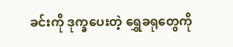ခင်းကို ဒုက္ခပေးတဲ့ ရွှေခရုတွေကို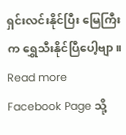ရှင်းလင်းနိုင်ပြီး မြေကြီးက ရွှေသီးနိုင်ပြီပေါ့ဗျာ။
Read more Facebook Page သို့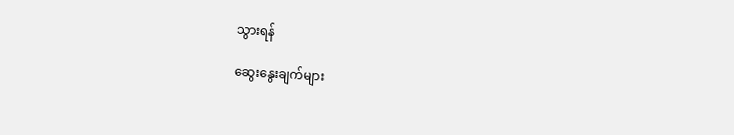သွားရန်

ဆွေးနွေးချက်များ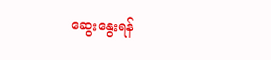ဆွေးနွေးရန်